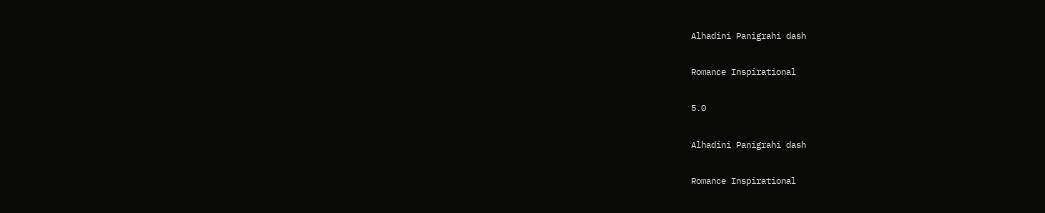Alhadini Panigrahi dash

Romance Inspirational

5.0

Alhadini Panigrahi dash

Romance Inspirational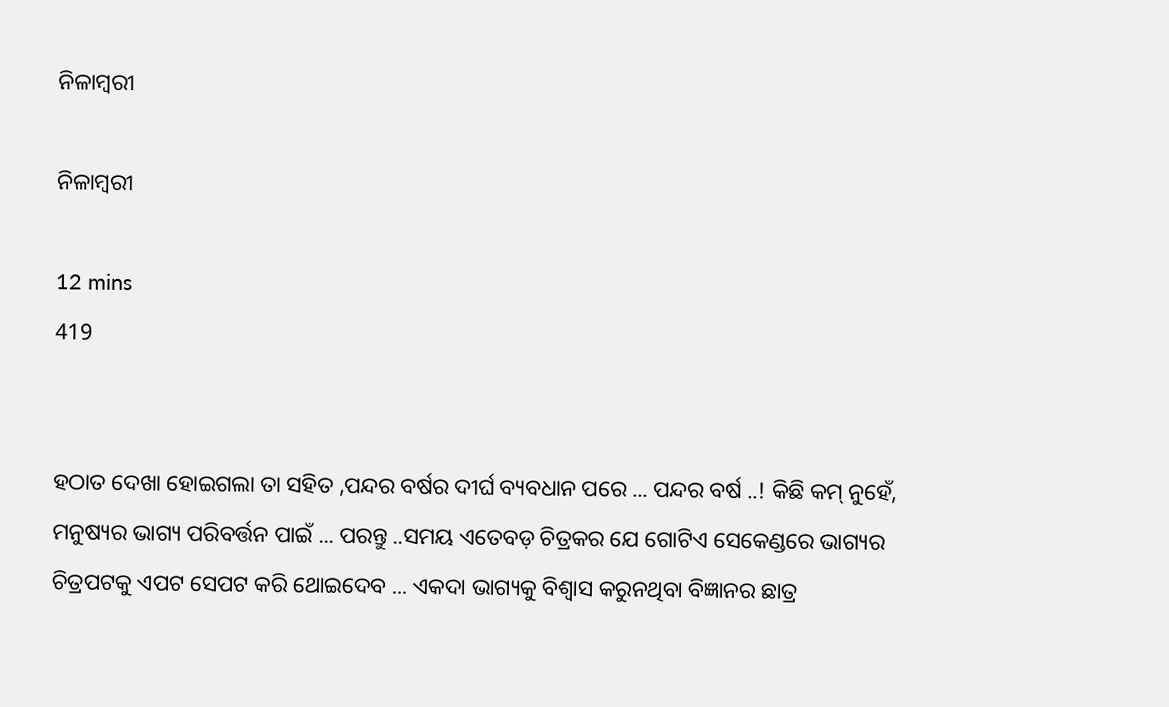ନିଳାମ୍ବରୀ

ନିଳାମ୍ବରୀ

12 mins
419


ହଠାତ ଦେଖା ହୋଇଗଲା ତା ସହିତ ,ପନ୍ଦର ବର୍ଷର ଦୀର୍ଘ ବ୍ୟବଧାନ ପରେ ... ପନ୍ଦର ବର୍ଷ ..! କିଛି କମ୍ ନୁହେଁ, ମନୁଷ୍ୟର ଭାଗ୍ୟ ପରିବର୍ତ୍ତନ ପାଇଁ ... ପରନ୍ତୁ ..ସମୟ ଏତେବଡ଼ ଚିତ୍ରକର ଯେ ଗୋଟିଏ ସେକେଣ୍ଡରେ ଭାଗ୍ୟର ଚିତ୍ରପଟକୁ ଏପଟ ସେପଟ କରି ଥୋଇଦେବ ... ଏକଦା ଭାଗ୍ୟକୁ ବିଶ୍ୱାସ କରୁନଥିବା ବିଜ୍ଞାନର ଛାତ୍ର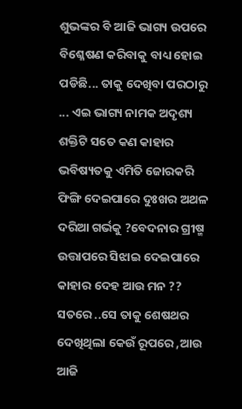ଶୁଭଙ୍କର ବି ଆଜି ଭାଗ୍ୟ ଉପରେ ବିଶ୍ଳେଷଣ କରିବାକୁ ବାଧ୍ୟ ହୋଇ ପଡିଛି... ତାକୁ ଦେଖିବା ପରଠାରୁ ... ଏଇ ଭାଗ୍ୟ ନାମକ ଅଦୃଶ୍ୟ ଶକ୍ତିଟି ସତେ କଣ କାହାର ଭବିଷ୍ୟତକୁ ଏମିତି ଜୋରକରି ଫିଙ୍ଗି ଦେଇପାରେ ଦୁଃଖର ଅଥଳ ଦରିଆ ଗର୍ଭକୁ ?ବେଦନାର ଗ୍ରୀଷ୍ମ ଉତ୍ତାପରେ ସିଝାଇ ଦେଇପାରେ କାହାର ଦେହ ଆଉ ମନ ?? ସତରେ ..ସେ ତାକୁ ଶେଷଥର ଦେଖିଥିଲା କେଉଁ ରୂପରେ ,ଆଉ ଆଜି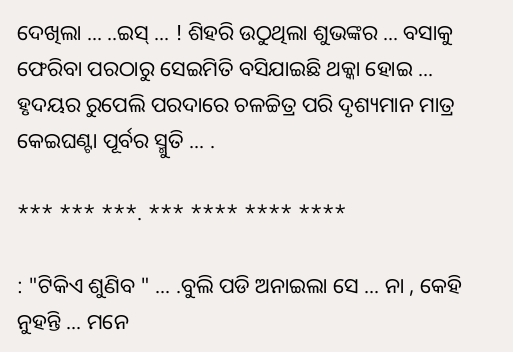ଦେଖିଲା ... ..ଇସ୍ ... ! ଶିହରି ଉଠୁଥିଲା ଶୁଭଙ୍କର ... ବସାକୁ ଫେରିବା ପରଠାରୁ ସେଇମିତି ବସିଯାଇଛି ଥକ୍କା ହୋଇ ... ହୃଦୟର ରୁପେଲି ପରଦାରେ ଚଳଚ୍ଚିତ୍ର ପରି ଦୃଶ୍ୟମାନ ମାତ୍ର କେଇଘଣ୍ଟା ପୂର୍ବର ସ୍ମୁତି ... .

*** *** ***. *** **** **** ****

: "ଟିକିଏ ଶୁଣିବ " ... .ବୁଲି ପଡି ଅନାଇଲା ସେ ... ନା , କେହି ନୁହନ୍ତି ... ମନେ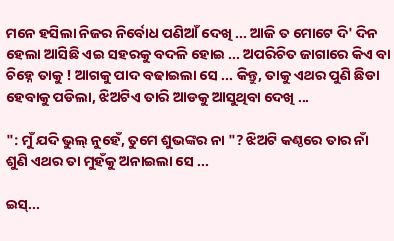ମନେ ହସିଲା ନିଜର ନିର୍ବୋଧ ପଣିଆଁ ଦେଖି ... ଆଜି ତ ମୋଟେ ଦି' ଦିନ ହେଲା ଆସିଛି ଏଇ ସହରକୁ ବଦଳି ହୋଇ ... ଅପରିଚିତ ଜାଗାରେ କିଏ ବା ଚିହ୍ନେ ତାକୁ ! ଆଗକୁ ପାଦ ବଢାଇଲା ସେ ... କିନ୍ତୁ, ତାକୁ ଏଥର ପୁଣି ଛିଡା ହେବାକୁ ପଡିଲା, ଝିଅଟିଏ ତାରି ଆଡକୁ ଆସୁଥିବା ଦେଖି ...

": ମୁଁ ଯଦି ଭୁଲ୍ ନୁହେଁ, ତୁମେ ଶୁଭଙ୍କର ନା "? ଝିଅଟି କଣ୍ଠରେ ତାର ନାଁ ଶୁଣି ଏଥର ତା ମୁହଁକୁ ଅନାଇଲା ସେ ...

ଇସ୍...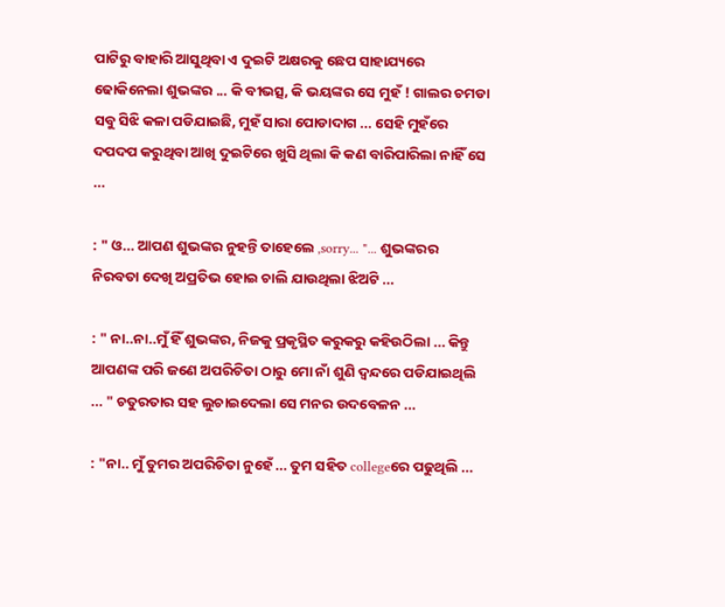ପାଟିରୁ ବାହାରି ଆସୁଥିବା ଏ ଦୁଇଟି ଅକ୍ଷରକୁ ଛେପ ସାହାଯ୍ୟରେ ଢୋକିନେଲା ଶୁଭଙ୍କର ... କି ବୀଭତ୍ସ, କି ଭୟଙ୍କର ସେ ମୁହଁ ! ଗାଲର ଚମଡା ସବୁ ସିଝି କଳା ପଡିଯାଇଛି, ମୁହଁ ସାରା ପୋଡାଦାଗ ... ସେହି ମୁହଁରେ ଦପଦପ କରୁଥିବା ଆଖି ଦୁଇଟିରେ ଖୁସି ଥିଲା କି କଣ ବାରିପାରିଲା ନାହିଁ ସେ ...

: " ଓ... ଆପଣ ଶୁଭଙ୍କର ନୁହନ୍ତି ତାହେଲେ ,sorry... "... ଶୁଭଙ୍କରର ନିରବତା ଦେଖି ଅପ୍ରତିଭ ହୋଇ ଚାଲି ଯାଉଥିଲା ଝିଅଟି ...

: " ନା..ନା..ମୁଁ ହିଁ ଶୁଭଙ୍କର, ନିଜକୁ ପ୍ରକୃସ୍ଥିତ କରୁକରୁ କହିଉଠିଲା ... କିନ୍ତୁ ଆପଣଙ୍କ ପରି ଜଣେ ଅପରିଚିତା ଠାରୁ ମୋ ନାଁ ଶୁଣି ଦ୍ବନ୍ଦରେ ପଡିଯାଇଥିଲି ... " ଚତୁରତାର ସହ ଲୁଚାଇଦେଲା ସେ ମନର ଉଦବେଳନ ...

: "ନା.. ମୁଁ ତୁମର ଅପରିଚିତା ନୁହେଁ ... ତୁମ ସହିତ collegeରେ ପଢୁଥିଲି ...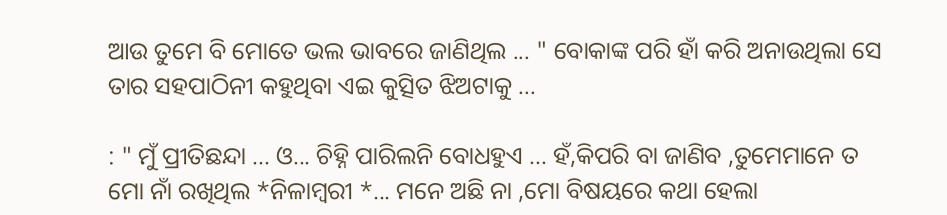ଆଉ ତୁମେ ବି ମୋତେ ଭଲ ଭାବରେ ଜାଣିଥିଲ ... " ବୋକାଙ୍କ ପରି ହାଁ କରି ଅନାଉଥିଲା ସେ ତାର ସହପାଠିନୀ କହୁଥିବା ଏଇ କୁତ୍ସିତ ଝିଅଟାକୁ ...

: " ମୁଁ ପ୍ରୀତିଛନ୍ଦା ... ଓ... ଚିହ୍ନି ପାରିଲନି ବୋଧହୁଏ ... ହଁ,କିପରି ବା ଜାଣିବ ,ତୁମେମାନେ ତ ମୋ ନାଁ ରଖିଥିଲ *ନିଳାମ୍ବରୀ *... ମନେ ଅଛି ନା ,ମୋ ବିଷୟରେ କଥା ହେଲା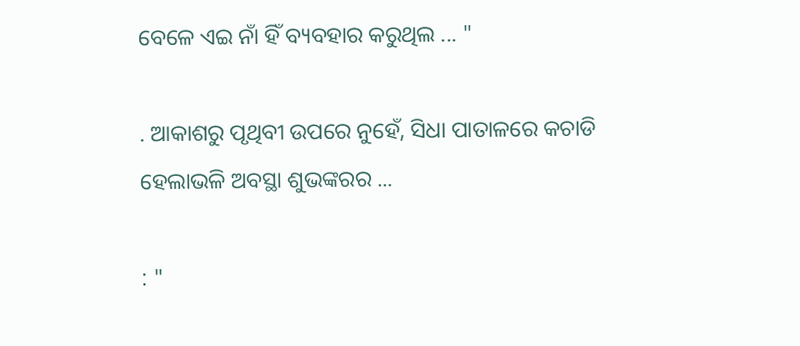ବେଳେ ଏଇ ନାଁ ହିଁ ବ୍ୟବହାର କରୁଥିଲ ... "

. ଆକାଶରୁ ପୃଥିବୀ ଉପରେ ନୁହେଁ, ସିଧା ପାତାଳରେ କଚାଡି ହେଲାଭଳି ଅବସ୍ଥା ଶୁଭଙ୍କରର ...

: "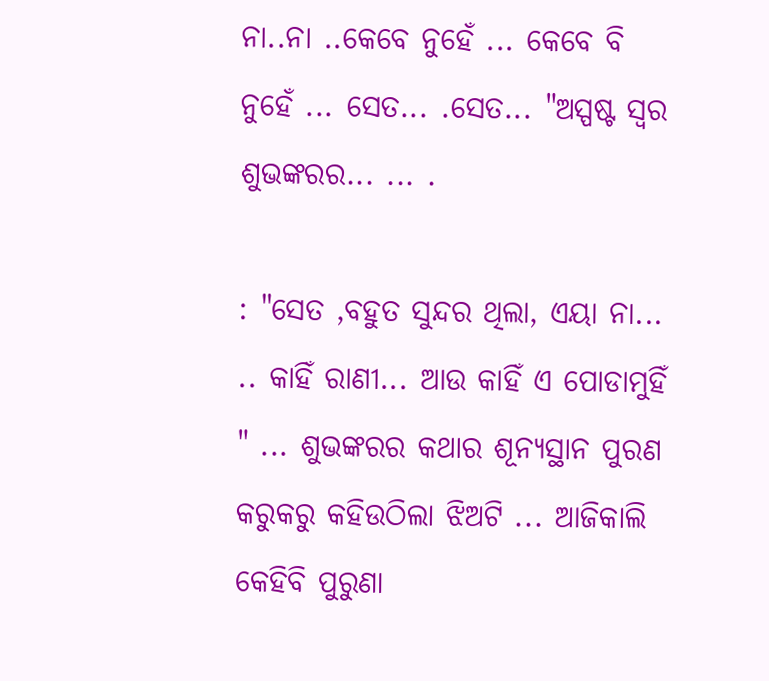ନା..ନା ..କେବେ ନୁହେଁ ... କେବେ ବି ନୁହେଁ ... ସେତ... .ସେତ... "ଅସ୍ପଷ୍ଟ ସ୍ୱର ଶୁଭଙ୍କରର... ... .

: "ସେତ ,ବହୁତ ସୁନ୍ଦର ଥିଲା, ଏୟା ନା... .. କାହିଁ ରାଣୀ... ଆଉ କାହିଁ ଏ ପୋଡାମୁହିଁ " ... ଶୁଭଙ୍କରର କଥାର ଶୂନ୍ୟସ୍ଥାନ ପୁରଣ କରୁକରୁ କହିଉଠିଲା ଝିଅଟି ... ଆଜିକାଲି କେହିବି ପୁରୁଣା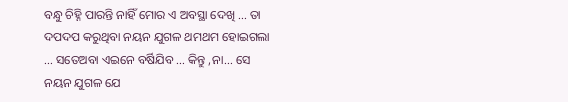ବନ୍ଧୁ ଚିହ୍ନି ପାରନ୍ତି ନାହିଁ ମୋର ଏ ଅବସ୍ଥା ଦେଖି ... ତା ଦପଦପ କରୁଥିବା ନୟନ ଯୁଗଳ ଥମଥମ ହୋଇଗଲା ... ସତେଅବା ଏଇନେ ବର୍ଷିଯିବ ... କିନ୍ତୁ ,ନା... ସେ ନୟନ ଯୁଗଳ ଯେ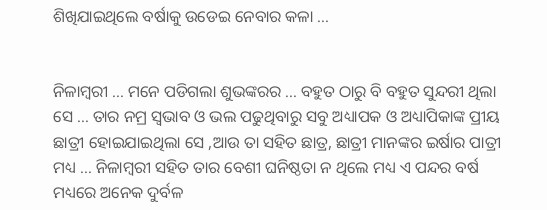ଶିଖିଯାଇଥିଲେ ବର୍ଷାକୁ ଉଡେଇ ନେବାର କଳା ...


ନିଳାମ୍ବରୀ ... ମନେ ପଡିଗଲା ଶୁଭଙ୍କରର ... ବହୁତ ଠାରୁ ବି ବହୁତ ସୁନ୍ଦରୀ ଥିଲା ସେ ... ତାର ନମ୍ର ସ୍ୱଭାବ ଓ ଭଲ ପଢୁଥିବାରୁ ସବୁ ଅଧ୍ୟାପକ ଓ ଅଧ୍ୟାପିକାଙ୍କ ପ୍ରୀୟ ଛାତ୍ରୀ ହୋଇଯାଇଥିଲା ସେ ,ଆଉ ତା ସହିତ ଛାତ୍ର, ଛାତ୍ରୀ ମାନଙ୍କର ଇର୍ଷାର ପାତ୍ରୀ ମଧ୍ୟ ... ନିଳାମ୍ବରୀ ସହିତ ତାର ବେଶୀ ଘନିଷ୍ଠତା ନ ଥିଲେ ମଧ୍ୟ ଏ ପନ୍ଦର ବର୍ଷ ମଧ୍ୟରେ ଅନେକ ଦୁର୍ବଳ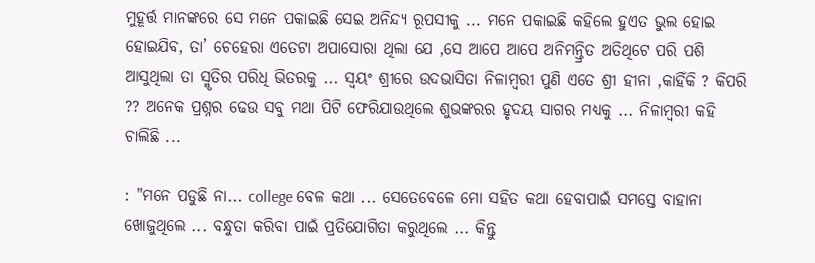ମୁହୂର୍ତ୍ତ ମାନଙ୍କରେ ସେ ମନେ ପକାଇଛି ସେଇ ଅନିନ୍ଦ୍ୟ ରୂପସୀକୁ ... ମନେ ପକାଇଛି କହିଲେ ହୁଏତ ଭୁଲ ହୋଇ ହୋଇଯିବ, ତା’ ଚେହେରା ଏତେଟା ଅପାସୋରା ଥିଲା ଯେ ,ସେ ଆପେ ଆପେ ଅନିମନ୍ତ୍ରିତ ଅତିଥିଟେ ପରି ପଶି ଆସୁଥିଲା ତା ସ୍ମୃତିର ପରିଧି ଭିତରକୁ ... ସ୍ୱୟଂ ଶ୍ରୀରେ ଉଦଭାସିତା ନିଳାମ୍ବରୀ ପୁଣି ଏତେ ଶ୍ରୀ ହୀନା ,କାହିଁକି ? କିପରି ?? ଅନେକ ପ୍ରଶ୍ନର ଢେଉ ସବୁ ମଥା ପିଟି ଫେରିଯାଉଥିଲେ ଶୁଭଙ୍କରର ହୃଦୟ ସାଗର ମଧ୍ୟକୁ ... ନିଳାମ୍ବରୀ କହି ଚାଲିଛି ...

: "ମନେ ପଡୁଛି ନା... college ବେଳ କଥା ... ସେତେବେଳେ ମୋ ସହିତ କଥା ହେବାପାଇଁ ସମସ୍ତେ ବାହାନା ଖୋଜୁଥିଲେ ... ବନ୍ଧୁତା କରିବା ପାଇଁ ପ୍ରତିଯୋଗିତା କରୁଥିଲେ ... କିନ୍ତୁ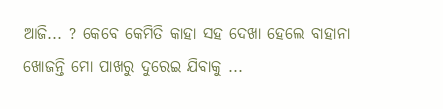ଆଜି... ? କେବେ କେମିତି କାହା ସହ ଦେଖା ହେଲେ ବାହାନା ଖୋଜନ୍ତି ମୋ ପାଖରୁ ଦୁରେଇ ଯିବାକୁ ...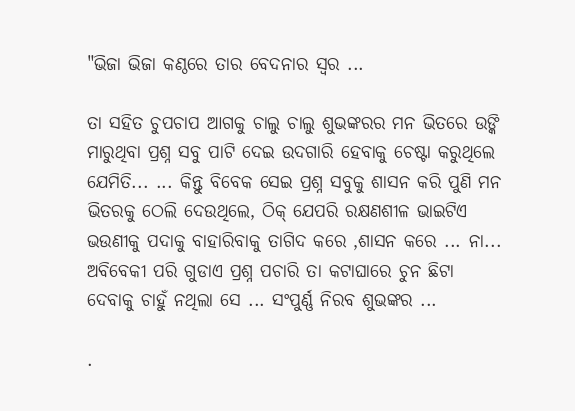"ଭିଜା ଭିଜା କଣ୍ଠରେ ତାର ବେଦନାର ସ୍ୱର ...

ତା ସହିତ ଚୁପଚାପ ଆଗକୁ ଚାଲୁ ଚାଲୁ ଶୁଭଙ୍କରର ମନ ଭିତରେ ଉଙ୍କି ମାରୁଥିବା ପ୍ରଶ୍ନ ସବୁ ପାଟି ଦେଇ ଉଦଗାରି ହେବାକୁ ଚେଷ୍ଟା କରୁଥିଲେ ଯେମିତି... ... କିନ୍ତୁ ବିବେକ ସେଇ ପ୍ରଶ୍ନ ସବୁକୁ ଶାସନ କରି ପୁଣି ମନ ଭିତରକୁ ଠେଲି ଦେଉଥିଲେ, ଠିକ୍ ଯେପରି ରକ୍ଷଣଶୀଳ ଭାଇଟିଏ ଭଉଣୀକୁ ପଦାକୁ ବାହାରିବାକୁ ତାଗିଦ କରେ ,ଶାସନ କରେ ... ନା... ଅବିବେକୀ ପରି ଗୁଡାଏ ପ୍ରଶ୍ନ ପଚାରି ତା କଟାଘାରେ ଚୁନ ଛିଟା ଦେବାକୁ ଚାହୁଁ ନଥିଲା ସେ ... ସଂପୁର୍ଣ୍ଣ ନିରବ ଶୁଭଙ୍କର ...

.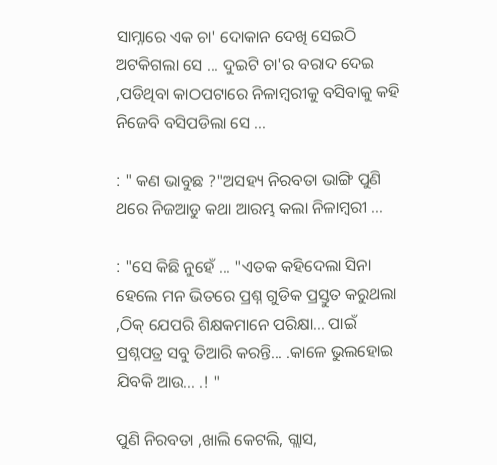ସାମ୍ନାରେ ଏକ ଚା' ଦୋକାନ ଦେଖି ସେଇଠି ଅଟକିଗଲା ସେ ... ଦୁଇଟି ଚା'ର ବରାଦ ଦେଇ ,ପଡିଥିବା କାଠପଟାରେ ନିଳାମ୍ବରୀକୁ ବସିବାକୁ କହି ନିଜେବି ବସିପଡିଲା ସେ ...

: " କଣ ଭାବୁଛ ?"ଅସହ୍ୟ ନିରବତା ଭାଙ୍ଗି ପୁଣି ଥରେ ନିଜଆଡୁ କଥା ଆରମ୍ଭ କଲା ନିଳାମ୍ବରୀ ...

: "ସେ କିଛି ନୁହେଁ ... "ଏତକ କହିଦେଲା ସିନା ହେଲେ ମନ ଭିତରେ ପ୍ରଶ୍ନ ଗୁଡିକ ପ୍ରସ୍ତୁତ କରୁଥଲା ,ଠିକ୍ ଯେପରି ଶିକ୍ଷକମାନେ ପରିକ୍ଷା... ପାଇଁ ପ୍ରଶ୍ନପତ୍ର ସବୁ ତିଆରି କରନ୍ତି... .କାଳେ ଭୁଲହୋଇ ଯିବକି ଆଉ... .! "

ପୁଣି ନିରବତା ,ଖାଲି କେଟଲି, ଗ୍ଲାସ,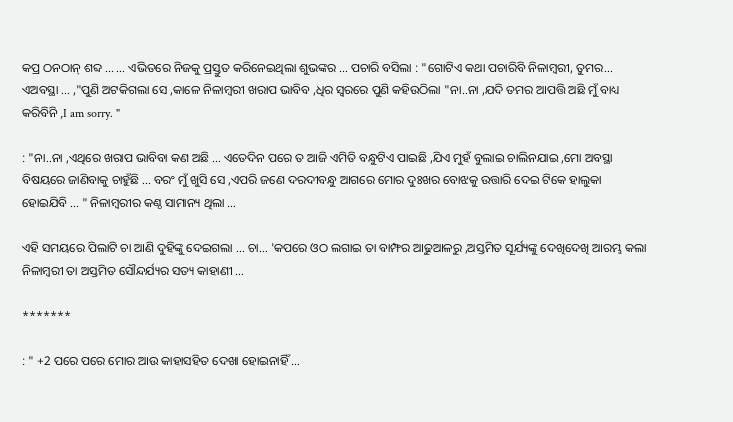କପ୍ର ଠନଠାନ୍ ଶବ୍ଦ ... ... ଏଭିତରେ ନିଜକୁ ପ୍ରସ୍ତୁତ କରିନେଇଥିଲା ଶୁଭଙ୍କର ... ପଚାରି ବସିଲା : "ଗୋଟିଏ କଥା ପଚାରିବି ନିଳାମ୍ବରୀ, ତୁମର... ଏଅବସ୍ଥା ... ,"ପୁଣି ଅଟକିଗଲା ସେ ,କାଳେ ନିଳାମ୍ବରୀ ଖରାପ ଭାବିବ ,ଧିର ସ୍ୱରରେ ପୁଣି କହିଉଠିଲା "ନା..ନା ,ଯଦି ତମର ଆପତ୍ତି ଅଛି ମୁଁ ବାଧ୍ୟ କରିବିନି ,I am sorry. "

: "ନା..ନା ,ଏଥିରେ ଖରାପ ଭାବିବା କଣ ଅଛି ... ଏତେଦିନ ପରେ ତ ଆଜି ଏମିତି ବନ୍ଧୁଟିଏ ପାଇଛି ,ଯିଏ ମୁହଁ ବୁଲାଇ ଚାଲିନଯାଇ ,ମୋ ଅବସ୍ଥା ବିଷୟରେ ଜାଣିବାକୁ ଚାହୁଁଛି ... ବରଂ ମୁଁ ଖୁସି ସେ ,ଏପରି ଜଣେ ଦରଦୀବନ୍ଧୁ ଆଗରେ ମୋର ଦୁଃଖର ବୋଝକୁ ଉତ୍ତାରି ଦେଇ ଟିକେ ହାଲୁକା ହୋଇଯିବି ... " ନିଳାମ୍ବରୀର କଣ୍ଠ ସାମାନ୍ୟ ଥିଲା ...

ଏହି ସମୟରେ ପିଲାଟି ଚା ଆଣି ଦୁହିଙ୍କୁ ଦେଇଗଲା ... ଚା... 'କପରେ ଓଠ ଲଗାଇ ତା ବାମ୍ଫର ଆଢୁଆଳରୁ ,ଅସ୍ତମିତ ସୂର୍ଯ୍ୟଙ୍କୁ ଦେଖିଦେଖି ଆରମ୍ଭ କଲା ନିଳାମ୍ବରୀ ତା ଅସ୍ତମିତ ସୌନ୍ଦର୍ଯ୍ୟର ସତ୍ୟ କାହାଣୀ ...

*******

: " +2 ପରେ ପରେ ମୋର ଆଉ କାହାସହିତ ଦେଖା ହୋଇନାହିଁ ...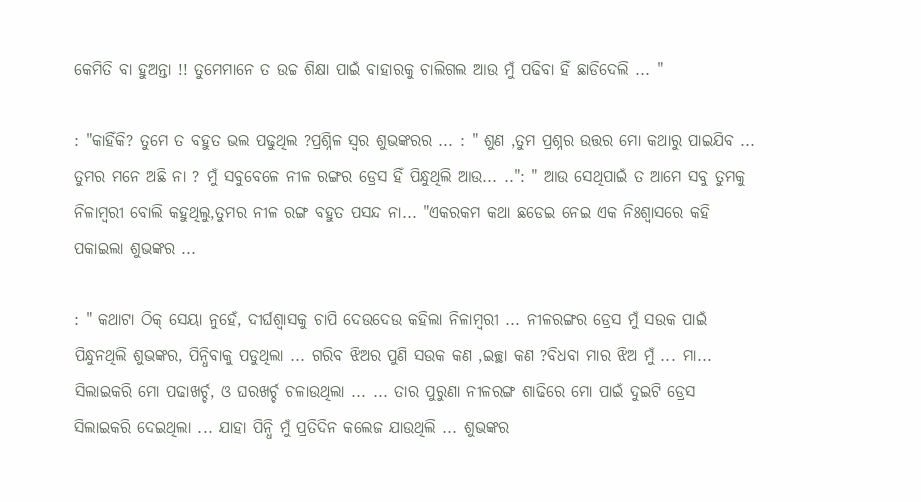କେମିତି ବା ହୁଅନ୍ତା !! ତୁମେମାନେ ତ ଉଚ୍ଚ ଶିକ୍ଷା ପାଇଁ ବାହାରକୁ ଚାଲିଗଲ ଆଉ ମୁଁ ପଢିବା ହିଁ ଛାଡିଦେଲି ... "

: "କାହିଁକି? ତୁମେ ତ ବହୁତ ଭଲ ପଢୁଥିଲ ?ପ୍ରଶ୍ନିଳ ସ୍ୱର ଶୁଭଙ୍କରର ... : " ଶୁଣ ,ତୁମ ପ୍ରଶ୍ନର ଉତ୍ତର ମୋ କଥାରୁ ପାଇଯିବ ... ତୁମର ମନେ ଅଛି ନା ? ମୁଁ ସବୁବେଳେ ନୀଳ ରଙ୍ଗର ଡ୍ରେସ ହିଁ ପିନ୍ଧୁଥିଲି ଆଉ... ..": " ଆଉ ସେଥିପାଇଁ ତ ଆମେ ସବୁ ତୁମକୁ ନିଳାମ୍ବରୀ ବୋଲି କହୁଥିଲୁ,ତୁମର ନୀଳ ରଙ୍ଗ ବହୁତ ପସନ୍ଦ ନା... "ଏକରକମ କଥା ଛଡେଇ ନେଇ ଏକ ନିଃଶ୍ୱାସରେ କହି ପକାଇଲା ଶୁଭଙ୍କର ...

: " କଥାଟା ଠିକ୍ ସେୟା ନୁହେଁ, ଦୀର୍ଘଶ୍ୱାସକୁ ଚାପି ଦେଉଦେଉ କହିଲା ନିଳାମ୍ବରୀ ... ନୀଳରଙ୍ଗର ଡ୍ରେସ ମୁଁ ସଉକ ପାଇଁ ପିନ୍ଧୁନଥିଲି ଶୁଭଙ୍କର, ପିନ୍ଧିବାକୁ ପଡୁଥିଲା ... ଗରିବ ଝିଅର ପୁଣି ସଉକ କଣ ,ଇଚ୍ଛା କଣ ?ବିଧବା ମାର ଝିଅ ମୁଁ ... ମା... ସିଲାଇକରି ମୋ ପଢାଖର୍ଚ୍ଚ, ଓ ଘରଖର୍ଚ୍ଚ ଚଳାଉଥିଲା ... ... ତାର ପୁରୁଣା ନୀଳରଙ୍ଗ ଶାଢିରେ ମୋ ପାଇଁ ଦୁଇଟି ଡ୍ରେସ ସିଲାଇକରି ଦେଇଥିଲା ... ଯାହା ପିନ୍ଧି ମୁଁ ପ୍ରତିଦିନ କଲେଜ ଯାଉଥିଲି ... ଶୁଭଙ୍କର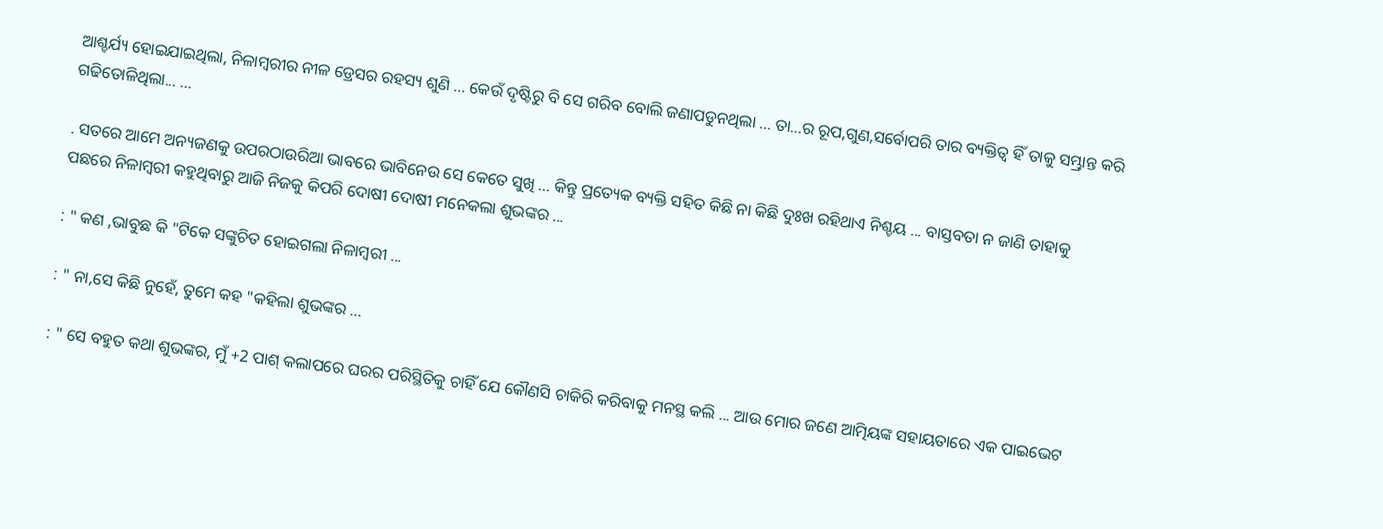ଆଶ୍ଚର୍ଯ୍ୟ ହୋଇଯାଇଥିଲା, ନିଳାମ୍ବରୀର ନୀଳ ଡ୍ରେସର ରହସ୍ୟ ଶୁଣି ... କେଉଁ ଦୃଷ୍ଟିରୁ ବି ସେ ଗରିବ ବୋଲି ଜଣାପଡୁନଥିଲା ... ତା...ର ରୂପ,ଗୁଣ,ସର୍ବୋପରି ତାର ବ୍ୟକ୍ତିତ୍ଵ ହିଁ ତାକୁ ସମ୍ଭ୍ରାନ୍ତ କରି ଗଢିତୋଳିଥିଲା... ...

. ସତରେ ଆମେ ଅନ୍ୟଜଣକୁ ଉପରଠାଉରିଆ ଭାବରେ ଭାବିନେଉ ସେ କେତେ ସୁଖି ... କିନ୍ତୁ ପ୍ରତ୍ୟେକ ବ୍ୟକ୍ତି ସହିତ କିଛି ନା କିଛି ଦୁଃଖ ରହିଥାଏ ନିଶ୍ଚୟ ... ବାସ୍ତବତା ନ ଜାଣି ତାହାକୁ ପଛରେ ନିଳାମ୍ବରୀ କହୁଥିବାରୁ ଆଜି ନିଜକୁ କିପରି ଦୋଷୀ ଦୋଷୀ ମନେକଲା ଶୁଭଙ୍କର ...

: " କଣ ,ଭାବୁଛ କି "ଟିକେ ସଙ୍କୁଚିତ ହୋଇଗଲା ନିଳାମ୍ବରୀ ...

: " ନା,ସେ କିଛି ନୁହେଁ, ତୁମେ କହ "କହିଲା ଶୁଭଙ୍କର ...

: " ସେ ବହୁତ କଥା ଶୁଭଙ୍କର, ମୁଁ +2 ପାଶ୍ କଲାପରେ ଘରର ପରିସ୍ଥିତିକୁ ଚାହିଁ ଯେ କୌଣସି ଚାକିରି କରିବାକୁ ମନସ୍ଥ କଲି ... ଆଉ ମୋର ଜଣେ ଆତ୍ମିୟଙ୍କ ସହାୟତାରେ ଏକ ପାଇଭେଟ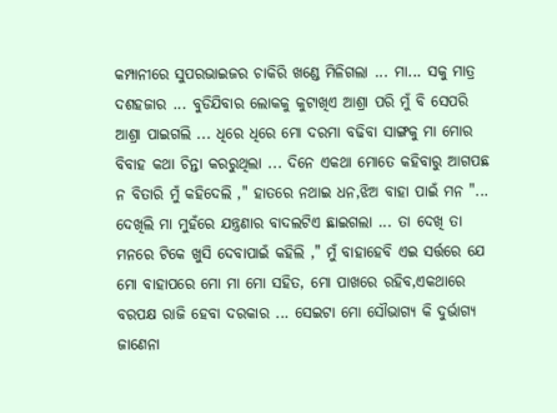କମ୍ପାନୀରେ ସୁପରଭାଇଜର ଚାକିରି ଖଣ୍ଡେ ମିଳିଗଲା ... ମା... ସକୁ ମାତ୍ର ଦଶହଜାର ... ବୁଡିଯିବାର ଲୋକକୁ କୁଟାଖିଏ ଆଶ୍ରା ପରି ମୁଁ ବି ସେପରି ଆଶ୍ରା ପାଇଗଲି ... ଧିରେ ଧିରେ ମୋ ଦରମା ବଢିବା ସାଙ୍ଗକୁ ମା ମୋର ବିବାହ କଥା ଚିନ୍ତା କରରୁଥିଲା ... ଦିନେ ଏକଥା ମୋତେ କହିବାରୁ ଆଗପଛ ନ ବିତାରି ମୁଁ କହିଦେଲି ," ହାତରେ ନଥାଇ ଧନ,ଝିଅ ବାହା ପାଇଁ ମନ "... ଦେଖିଲି ମା ମୁହଁରେ ଯନ୍ତ୍ରଣାର ବାଦଲଟିଏ ଛାଇଗଲା ... ତା ଦେଖି ତା ମନରେ ଟିକେ ଖୁସି ଦେବାପାଇଁ କହିଲି ," ମୁଁ ବାହାହେବି ଏଇ ସର୍ତ୍ତରେ ଯେ ମୋ ବାହାପରେ ମୋ ମା ମୋ ସହିତ, ମୋ ପାଖରେ ରହିବ,ଏକଥାରେ ବରପକ୍ଷ ରାଜି ହେବା ଦରକାର ... ସେଇଟା ମୋ ସୌଭାଗ୍ୟ କି ଦୁର୍ଭାଗ୍ୟ ଜାଣେନା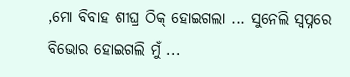,ମୋ ବିବାହ ଶୀଘ୍ର ଠିକ୍ ହୋଇଗଲା ... ସୁନେଲି ସ୍ୱପ୍ନରେ ବିଭୋର ହୋଇଗଲି ମୁଁ ...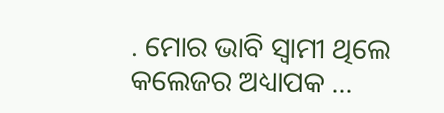. ମୋର ଭାବି ସ୍ୱାମୀ ଥିଲେ କଲେଜର ଅଧ୍ୟାପକ ...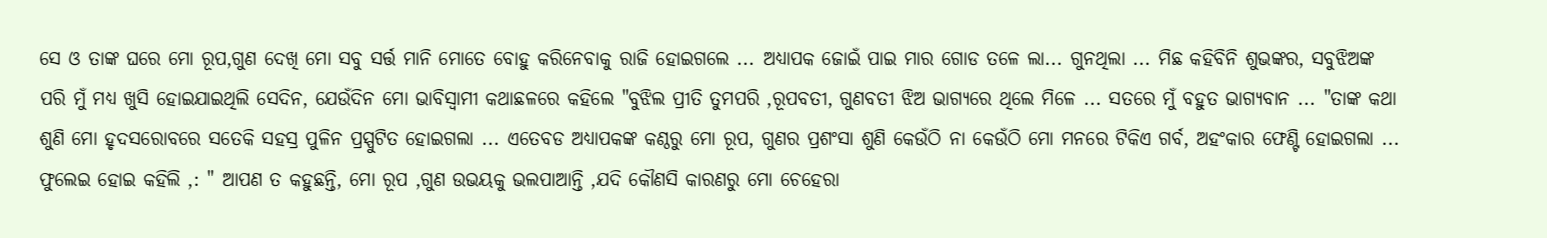ସେ ଓ ତାଙ୍କ ଘରେ ମୋ ରୂପ,ଗୁଣ ଦେଖି ମୋ ସବୁ ସର୍ତ୍ତ ମାନି ମୋତେ ବୋହୁ କରିନେବାକୁ ରାଜି ହୋଇଗଲେ ... ଅଧ୍ୟାପକ ଜୋଇଁ ପାଇ ମାର ଗୋଡ ତଳେ ଲା... ଗୁନଥିଲା ... ମିଛ କହିବିନି ଶୁଭଙ୍କର, ସବୁଝିଅଙ୍କ ପରି ମୁଁ ମଧ୍ୟ ଖୁସି ହୋଇଯାଇଥିଲି ସେଦିନ, ଯେଉଁଦିନ ମୋ ଭାବିସ୍ୱାମୀ କଥାଛଳରେ କହିଲେ "ବୁଝିଲ ପ୍ରୀତି ତୁମପରି ,ରୂପବତୀ, ଗୁଣବତୀ ଝିଅ ଭାଗ୍ୟରେ ଥିଲେ ମିଳେ ... ସତରେ ମୁଁ ବହୁତ ଭାଗ୍ୟବାନ ... "ତାଙ୍କ କଥା ଶୁଣି ମୋ ହୃଦସରୋବରେ ସତେକି ସହସ୍ର ପୁଳିନ ପ୍ରସ୍ପୁଟିତ ହୋଇଗଲା ... ଏତେବଡ ଅଧ୍ୟାପକଙ୍କ କଣ୍ଠରୁ ମୋ ରୂପ, ଗୁଣର ପ୍ରଶଂସା ଶୁଣି କେଉଁଠି ନା କେଉଁଠି ମୋ ମନରେ ଟିକିଏ ଗର୍ବ, ଅହଂକାର ଫେଣ୍ଟି ହୋଇଗଲା ... ଫୁଲେଇ ହୋଇ କହିଲି ,: " ଆପଣ ତ କହୁଛନ୍ତି, ମୋ ରୂପ ,ଗୁଣ ଉଭୟକୁ ଭଲପାଆନ୍ତି ,ଯଦି କୌଣସି କାରଣରୁ ମୋ ଚେହେରା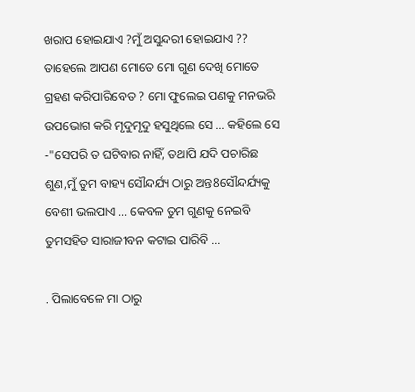ଖରାପ ହୋଇଯାଏ ?ମୁଁ ଅସୁନ୍ଦରୀ ହୋଇଯାଏ ?? ତାହେଲେ ଆପଣ ମୋତେ ମୋ ଗୁଣ ଦେଖି ମୋତେ ଗ୍ରହଣ କରିପାରିବେତ ? ମୋ ଫୁଲେଇ ପଣକୁ ମନଭରି ଉପଭୋଗ କରି ମୃଦୁମୃଦୁ ହସୁଥିଲେ ସେ ... କହିଲେ ସେ -"ସେପରି ତ ଘଟିବାର ନାହିଁ, ତଥାପି ଯଦି ପଚାରିଛ ଶୁଣ,ମୁଁ ତୁମ ବାହ୍ୟ ସୌନ୍ଦର୍ଯ୍ୟ ଠାରୁ ଅନ୍ତ8ସୌନ୍ଦର୍ଯ୍ୟକୁ ବେଶୀ ଭଲପାଏ ... କେବଳ ତୁମ ଗୁଣକୁ ନେଇବି ତୁମସହିତ ସାରାଜୀବନ କଟାଇ ପାରିବି ...

. ପିଲାବେଳେ ମା ଠାରୁ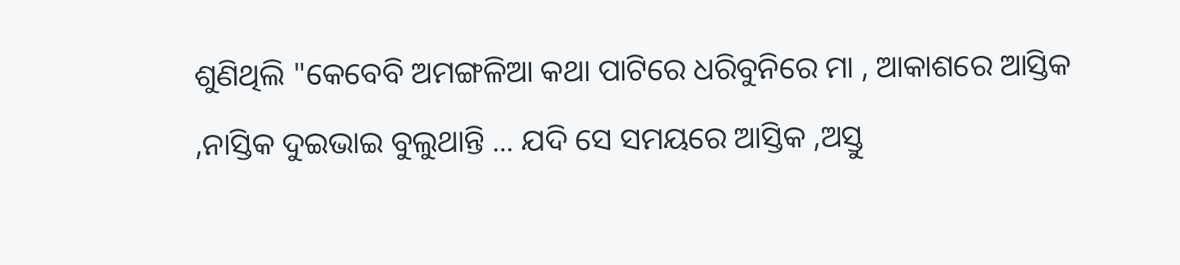ଶୁଣିଥିଲି "କେବେବି ଅମଙ୍ଗଳିଆ କଥା ପାଟିରେ ଧରିବୁନିରେ ମା , ଆକାଶରେ ଆସ୍ତିକ ,ନାସ୍ତିକ ଦୁଇଭାଇ ବୁଲୁଥାନ୍ତି ... ଯଦି ସେ ସମୟରେ ଆସ୍ତିକ ,ଅସ୍ତୁ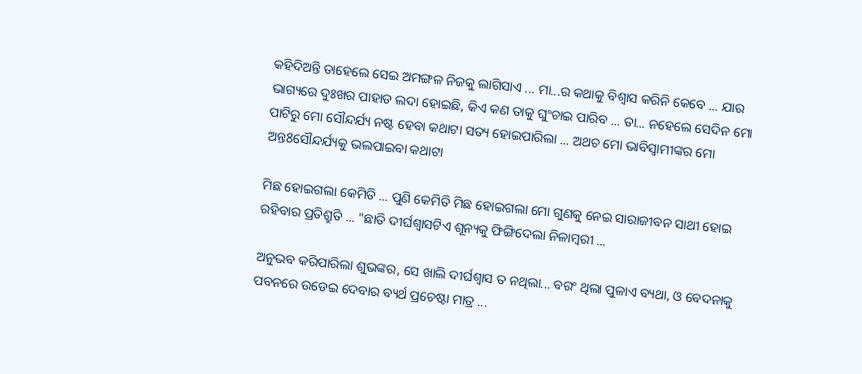କହିଦିଅନ୍ତି ତାହେଲେ ସେଇ ଅମଙ୍ଗଳ ନିଜକୁ ଲାଗିସାଏ ... ମା...ର କଥାକୁ ବିଶ୍ୱାସ କରିନି କେବେ ... ଯାର ଭାଗ୍ୟରେ ଦୁଃଖର ପାହାଡ ଲଦା ହୋଇଛି, କିଏ କଣ ତାକୁ ଘୁଂଚାଇ ପାରିବ ... ତା... ନହେଲେ ସେଦିନ ମୋ ପାଟିରୁ ମୋ ସୌନ୍ଦର୍ଯ୍ୟ ନଷ୍ଟ ହେବା କଥାଟା ସତ୍ୟ ହୋଇପାରିଲା ... ଅଥଚ ମୋ ଭାବିସ୍ୱାମୀଙ୍କର ମୋ ଅନ୍ତ8ସୌନ୍ଦର୍ଯ୍ୟକୁ ଭଲପାଇବା କଥାଟା

ମିଛ ହୋଇଗଲା କେମିତି ... ପୁଣି କେମିତି ମିଛ ହୋଇଗଲା ମୋ ଗୁଣକୁ ନେଇ ସାରାଜୀବନ ସାଥୀ ହୋଇ ରହିବାର ପ୍ରତିଶ୍ରୁତି ... "ଛାତି ଦୀର୍ଘଶ୍ୱାସଟିଏ ଶୂନ୍ୟକୁ ଫିଙ୍ଗିଦେଲା ନିଳାମ୍ବରୀ ...

ଅନୁଭବ କରିପାରିଲା ଶୁଭଙ୍କର, ସେ ଖାଲି ଦୀର୍ଘଶ୍ୱାସ ତ ନଥିଲା... ବରଂ ଥିଲା ପୁଳାଏ ବ୍ୟଥା, ଓ ବେଦନାକୁ ପବନରେ ଉଡେଇ ଦେବାର ବ୍ୟର୍ଥ ପ୍ରଚେଷ୍ଟା ମାତ୍ର ...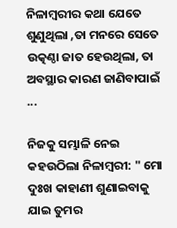ନିଳାମ୍ବରୀର କଥା ଯେତେ ଶୁଣୁଥିଲା ,ତା ମନରେ ସେତେ ଉତ୍କଣ୍ଠା ଜାତ ହେଉଥିଲା, ତା ଅବସ୍ଥାର କାରଣ ଜାଣିବାପାଇଁ ...

ନିଜକୁ ସମ୍ଭାଳି ନେଇ କହଉଠିଲା ନିଳାମ୍ବରୀ: " ମୋ ଦୁଃଖ କାହାଣୀ ଶୁଣାଇବାକୁ ଯାଇ ତୁମର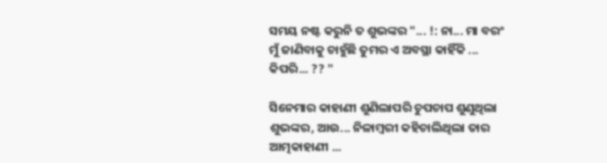ସମୟ ନଷ୍ଟ କରୁନି ତ ଶୁଭଙ୍କର "... !: ନା... ମା ବରଂ ମୁଁ ଜାଣିବାକୁ ଚାହୁଁଛି ତୁମର ଏ ଅବସ୍ଥା କାହିଁକି ... କିପରି... ?? "

ସିନେମାର କାହାଣୀ ଶୁଣିଲାପରି ଚୁପଚାପ ଶୁଣୁଥିଲା ଶୁଭଙ୍କର, ଆଉ... ନିଳାମ୍ବରୀ କହିଚାଲିଥିଲା ତାର ଆତ୍ମକାହାଣୀ ...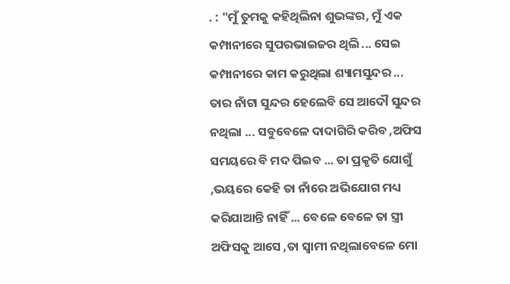. : "ମୁଁ ତୁମକୁ କହିଥିଲିନା ଶୁଭଙ୍କର, ମୁଁ ଏକ କମ୍ପାନୀରେ ସୁପରଭାଇଜର ଥିଲି ... ସେଇ କମ୍ପାନୀରେ କାମ କରୁଥିଲା ଶ୍ୟାମସୁନ୍ଦର ... ତାର ନାଁଟା ସୁନ୍ଦର ହେଲେବି ସେ ଆଦୌ ସୁନ୍ଦର ନଥିଲା ... ସବୁବେଳେ ଦାଦାଗିରି କରିବ ,ଅଫିସ ସମୟରେ ବି ମଦ ପିଇବ ... ତା ପ୍ରକୃତି ଯୋଗୁଁ ,ଭୟରେ କେହି ତା ନାଁରେ ଅଭିଯୋଗ ମଧ୍ୟ କରିଯାଆନ୍ତି ନାହିଁ ... ବେଳେ ବେଳେ ତା ସ୍ତ୍ରୀ ଅଫିସକୁ ଆସେ ,ତା ସ୍ୱାମୀ ନଥିଲାବେଳେ ମୋ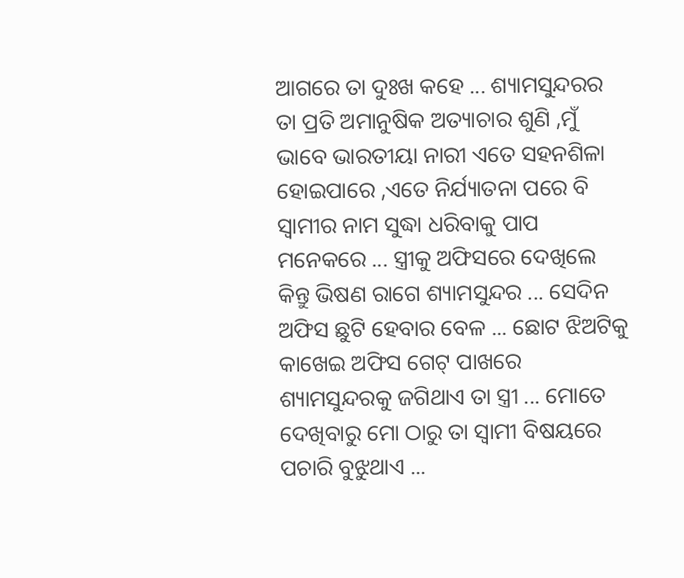ଆଗରେ ତା ଦୁଃଖ କହେ ... ଶ୍ୟାମସୁନ୍ଦରର ତା ପ୍ରତି ଅମାନୁଷିକ ଅତ୍ୟାଚାର ଶୁଣି ,ମୁଁ ଭାବେ ଭାରତୀୟା ନାରୀ ଏତେ ସହନଶିଳା ହୋଇପାରେ ,ଏତେ ନିର୍ଯ୍ୟାତନା ପରେ ବି ସ୍ୱାମୀର ନାମ ସୁଦ୍ଧା ଧରିବାକୁ ପାପ ମନେକରେ ... ସ୍ତ୍ରୀକୁ ଅଫିସରେ ଦେଖିଲେ କିନ୍ତୁ ଭିଷଣ ରାଗେ ଶ୍ୟାମସୁନ୍ଦର ... ସେଦିନ ଅଫିସ ଛୁଟି ହେବାର ବେଳ ... ଛୋଟ ଝିଅଟିକୁ କାଖେଇ ଅଫିସ ଗେଟ୍ ପାଖରେ ଶ୍ୟାମସୁନ୍ଦରକୁ ଜଗିଥାଏ ତା ସ୍ତ୍ରୀ ... ମୋତେ ଦେଖିବାରୁ ମୋ ଠାରୁ ତା ସ୍ୱାମୀ ବିଷୟରେ ପଚାରି ବୁଝୁଥାଏ ...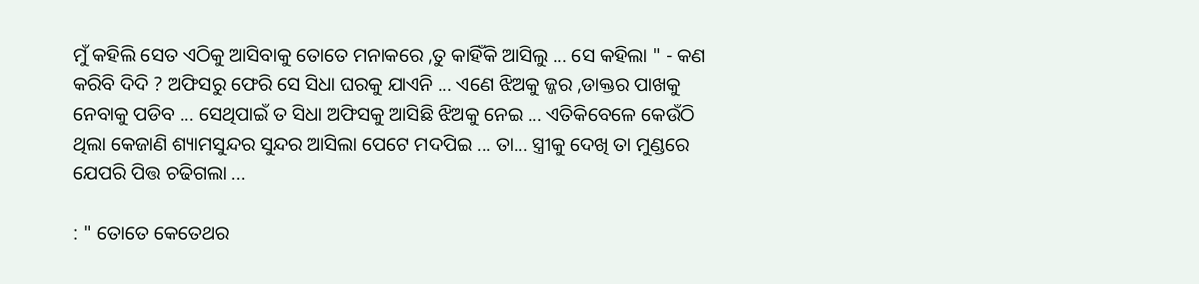ମୁଁ କହିଲି ସେତ ଏଠିକୁ ଆସିବାକୁ ତୋତେ ମନାକରେ ,ତୁ କାହିଁକି ଆସିଲୁ ... ସେ କହିଲା " - କଣ କରିବି ଦିଦି ? ଅଫିସରୁ ଫେରି ସେ ସିଧା ଘରକୁ ଯାଏନି ... ଏଣେ ଝିଅକୁ ଜ୍ଜର ,ଡାକ୍ତର ପାଖକୁ ନେବାକୁ ପଡିବ ... ସେଥିପାଇଁ ତ ସିଧା ଅଫିସକୁ ଆସିଛି ଝିଅକୁ ନେଇ ... ଏତିକିବେଳେ କେଉଁଠି ଥିଲା କେଜାଣି ଶ୍ୟାମସୁନ୍ଦର ସୁନ୍ଦର ଆସିଲା ପେଟେ ମଦପିଇ ... ତା... ସ୍ତ୍ରୀକୁ ଦେଖି ତା ମୁଣ୍ଡରେ ଯେପରି ପିତ୍ତ ଚଢିଗଲା ...

: " ତୋତେ କେତେଥର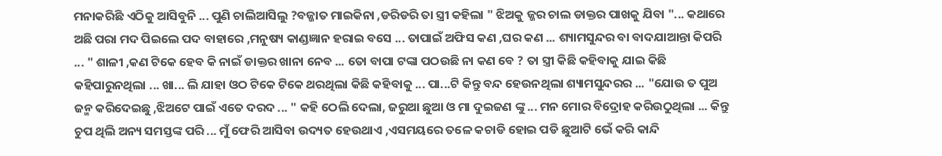ମନାକରିଛି ଏଠିକୁ ଆସିବୁନି ... ପୁଣି ଚାଲିଆସିଲୁ ?ବଜ୍ଜାତ ମାଇକିନା ,ଡରିଡରି ତା ସ୍ତ୍ରୀ କହିଲା " ଝିଅକୁ ଜ୍ଜର ଚାଲ ଡାକ୍ତର ପାଖକୁ ଯିବା "... କଥାରେ ଅଛି ପରା ମଦ ପିଇଲେ ପଦ ବାହାରେ ,ମନୁଷ୍ୟ କାଣ୍ଡଜ୍ଞାନ ହରାଇ ବସେ ... ତାପାଇଁ ଅଫିସ କଣ ,ଘର କଣ ... ଶ୍ୟାମସୁନ୍ଦର ବା ବାଦଯାଆନ୍ତା କିପରି ... " ଶାଳୀ ,କଣ ଟିକେ ହେବ କି ନାଇଁ ଡାକ୍ତର ଖାନା ନେବ ... ତୋ ବାପା ଟଙ୍କା ପଠଉଛି ନା କଣ ବେ ? ତା ସ୍ତ୍ରୀ କିଛି କହିବାକୁ ଯାଇ କିଛି କହିପାରୁନଥିଲା ... ଖା... ଲି ଯାହା ଓଠ ଟିକେ ଟିକେ ଥରଥିଲା କିଛି କହିବାକୁ ... ପା...ଟି କିନ୍ତୁ ବନ୍ଦ ହେଉନଥିଲା ଶ୍ୟାମସୁନ୍ଦରର ... "ଯୋଉ ତ ପୁଅ ଜନ୍ମ କରିଦେଇଛୁ ,ଝିଅଟେ ପାଇଁ ଏତେ ଦରଦ ... " କହି ଠେଲି ଦେଲା, ଜରୁଆ ଛୁଆ ଓ ମା ଦୁଇଜଣ ଙ୍କୁ ... ମନ ମୋର ବିଦ୍ରୋହ କରିଉଠୁଥିଲା ... କିନ୍ତୁ ଚୁପ ଥିଲି ଅନ୍ୟ ସମସ୍ତଙ୍କ ପରି ... ମୁଁ ଫେରି ଆସିବା ଉଦ୍ୟତ ହେଉଥାଏ ,ଏସମୟରେ ତଳେ କଚାଡି ହୋଇ ପଡି ଛୁଆଟି ଭେଁ କରି କାନ୍ଦି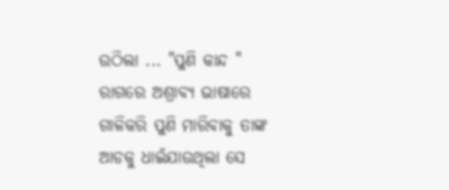ଉଠିଲା ... "ପୁଣି କାନ୍ଦ " ରାଗରେ ଅଶ୍ରାବ୍ୟ ଭାଷାରେ ଗାଳିକରି ପୁଣି ମାରିବାକୁ ତାଙ୍କ ଆଡକୁ ଧାଇଁଯାଉଥିଲା ସେ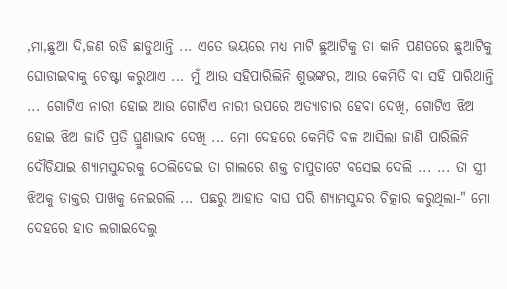,ମା,ଛୁଆ ଦି,ଜଣ ରଡି ଛାଡୁଥାନ୍ତି ... ଏତେ ଭୟରେ ମଧ୍ୟ ମାଟି ଛୁଆଟିକୁ ତା କାନି ପଣତରେ ଛୁଆଟିକୁ ଘୋଡାଇବାକୁ ଚେଷ୍ଟା କରୁଥାଏ ... ମୁଁ ଆଉ ସହିପାରିଲିନି ଶୁଭଙ୍କର, ଆଉ କେମିତି ବା ସହି ପାରିଥାନ୍ତି ... ଗୋଟିଏ ନାରୀ ହୋଇ ଆଉ ଗୋଟିଏ ନାରୀ ଉପରେ ଅତ୍ୟାଚାର ହେବା ଦେଖି, ଗୋଟିଏ ଝିଅ ହୋଇ ଝିଅ ଜାତି ପ୍ରତି ଘ୍ରୁଣାଭାବ ଦେଖି ... ମୋ ଦେହରେ କେମିତି ବଳ ଆସିଲା ଜାଣି ପାରିଲିନି ଦୌଡିଯାଇ ଶ୍ୟାମସୁନ୍ଦରକୁ ଠେଲିଦେଇ ତା ଗାଲରେ ଶକ୍ତ ଚାପୁଡାଟେ ବସେଇ ଦେଲି ... ... ତା ସ୍ତ୍ରୀ ଝିଅକୁ ଡାକ୍ତର ପାଖକୁ ନେଇଗଲି ... ପଛରୁ ଆହାତ ବାଘ ପରି ଶ୍ୟାମସୁନ୍ଦର ଚିତ୍କାର କରୁଥିଲା-" ମୋ ଦେହରେ ହାତ ଲଗାଇଦେଲୁ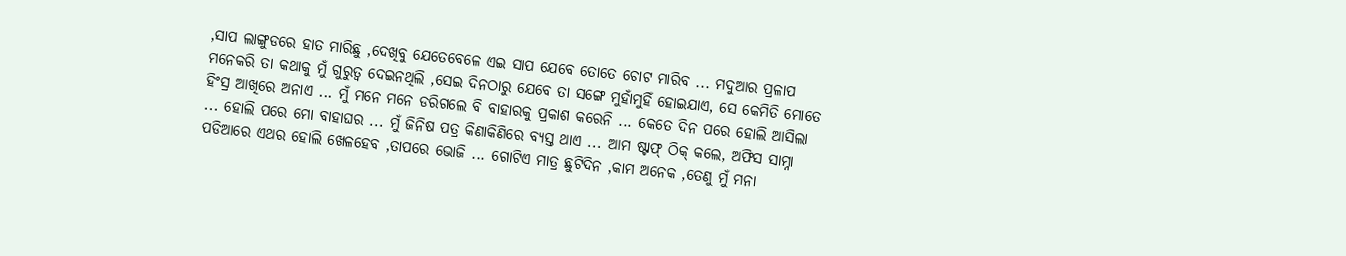,ସାପ ଲାଙ୍ଗୁଡରେ ହାତ ମାରିଛୁ ,ଦେଖିବୁ ଯେତେବେଳେ ଏଇ ସାପ ଯେବେ ତୋତେ ଚୋଟ ମାରିବ ... ମଦୁଆର ପ୍ରଳାପ ମନେକରି ତା କଥାକୁ ମୁଁ ଗୁରୁତ୍ଵ ଦେଇନଥିଲି ,ସେଇ ଦିନଠାରୁ ଯେବେ ତା ସଙ୍ଗେ ମୁହାଁମୁହିଁ ହୋଇଯାଏ, ସେ କେମିତି ମୋତେ ହିଂସ୍ର ଆଖିରେ ଅନାଏ ... ମୁଁ ମନେ ମନେ ଡରିଗଲେ ବି ବାହାରକୁ ପ୍ରକାଶ କରେନି ... କେତେ ଦିନ ପରେ ହୋଲି ଆସିଲା ... ହୋଲି ପରେ ମୋ ବାହାଘର ... ମୁଁ ଜିନିଷ ପତ୍ର କିଣାକିଣିରେ ବ୍ୟସ୍ତ ଥାଏ ... ଆମ ଷ୍ଟାଫ୍ ଠିକ୍ କଲେ, ଅଫିସ ସାମ୍ନା ପଡିଆରେ ଏଥର ହୋଲି ଖେଳହେବ ,ତାପରେ ଭୋଜି ... ଗୋଟିଏ ମାତ୍ର ଛୁଟିଦିନ ,କାମ ଅନେକ ,ତେଣୁ ମୁଁ ମନା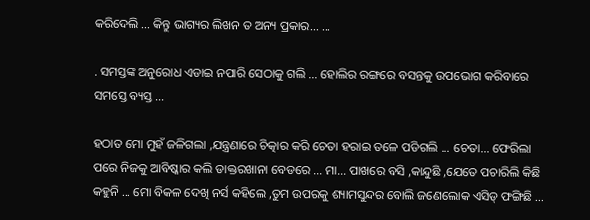କରିଦେଲି ... କିନ୍ତୁ ଭାଗ୍ୟର ଲିଖନ ତ ଅନ୍ୟ ପ୍ରକାର... ...

. ସମସ୍ତଙ୍କ ଅନୁରୋଧ ଏଡାଇ ନପାରି ସେଠାକୁ ଗଲି ... ହୋଲିର ରଙ୍ଗରେ ବସନ୍ତକୁ ଉପଭୋଗ କରିବାରେ ସମସ୍ତେ ବ୍ୟସ୍ତ ...

ହଠାତ ମୋ ମୁହଁ ଜଳିଗଲା ,ଯନ୍ତ୍ରଣାରେ ଚିତ୍କାର କରି ଚେତା ହରାଇ ତଳେ ପଡିଗଲି ... ଚେତା... ଫେରିଲା ପରେ ନିଜକୁ ଆବିଷ୍କାର କଲି ଡାକ୍ତରଖାନା ବେଡରେ ... ମା... ପାଖରେ ବସି ,କାନ୍ଦୁଛି ,ଯେତେ ପଚାରିଲି କିଛି କହୁନି ... ମୋ ବିକଳ ଦେଖି ନର୍ସ କହିଲେ ,ତୁମ ଉପରକୁ ଶ୍ୟାମସୁନ୍ଦର ବୋଲି ଜଣେଲୋକ ଏସିଡ୍ ଫଙ୍ଗିଛି ...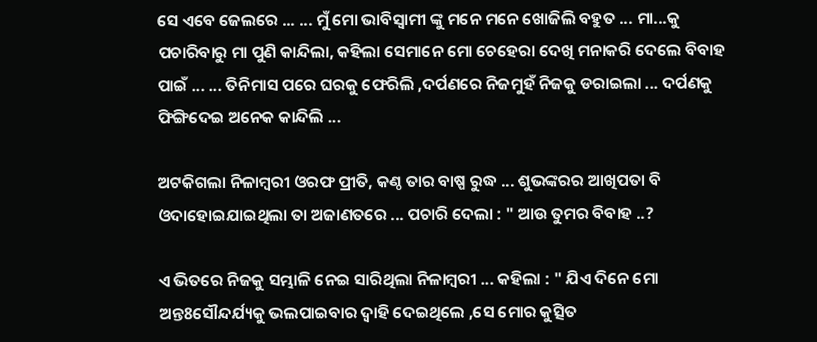ସେ ଏବେ ଜେଲରେ ... ... ମୁଁ ମୋ ଭାବିସ୍ୱାମୀ ଙ୍କୁ ମନେ ମନେ ଖୋଜିଲି ବହୁତ ... ମା...କୁ ପଚାରିବାରୁ ମା ପୁଣି କାନ୍ଦିଲା, କହିଲା ସେମାନେ ମୋ ଚେହେରା ଦେଖି ମନାକରି ଦେଲେ ବିବାହ ପାଇଁ ... ... ତିନିମାସ ପରେ ଘରକୁ ଫେରିଲି ,ଦର୍ପଣରେ ନିଜମୁହଁ ନିଜକୁ ଡରାଇଲା ... ଦର୍ପଣକୁ ଫିଙ୍ଗିଦେଇ ଅନେକ କାନ୍ଦିଲି ...

ଅଟକିଗଲା ନିଳାମ୍ବରୀ ଓରଫ ପ୍ରୀତି, କଣ୍ଠ ତାର ବାଷ୍ପ ରୁଦ୍ଧ ... ଶୁଭଙ୍କରର ଆଖିପତା ବି ଓଦାହୋଇଯାଇଥିଲା ତା ଅଜାଣତରେ ... ପଚାରି ଦେଲା : " ଆଉ ତୁମର ବିବାହ ..?

ଏ ଭିତରେ ନିଜକୁ ସମ୍ଭାଳି ନେଇ ସାରିଥିଲା ନିଳାମ୍ବରୀ ... କହିଲା : " ଯିଏ ଦିନେ ମୋ ଅନ୍ତ8ସୌନ୍ଦର୍ଯ୍ୟକୁ ଭଲପାଇବାର ଦ୍ବାହି ଦେଇଥିଲେ ,ସେ ମୋର କୁତ୍ସିତ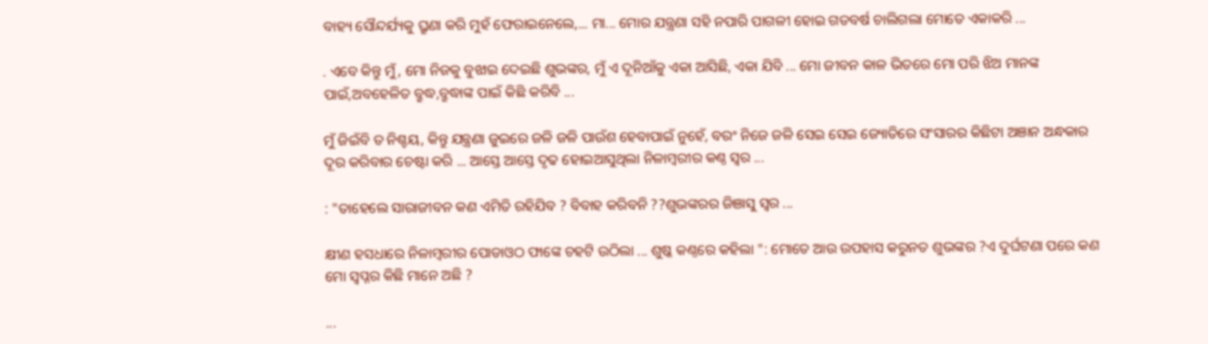ବାହ୍ୟ ସୌନ୍ଦର୍ଯ୍ୟକୁ ଘ୍ରୁଣା କରି ମୁହଁ ଫେରାଇନେଲେ,... ମା... ମୋର ଯନ୍ତ୍ରଣା ସହି ନପାରି ପାଗଳୀ ହୋଇ ଗତବର୍ଷ ଚାଲିଗଲା ମୋତେ ଏକାକରି ...

. ଏବେ କିନ୍ତୁ ମୁଁ, ମୋ ନିଜକୁ ବୁଝାଇ ଦେଇଛି ଶୁଭଙ୍କର, ମୁଁ ଏ ଦୂନିଆଁକୁ ଏକା ଆସିଛି, ଏକା ଯିବି ... ମୋ ଜୀବନ କାଳ ଭିତରେ ମୋ ପରି ଝିଅ ମାନଙ୍କ ପାଇଁ,ଅବହେଳିତ ବ୍ରୁଦ୍ଧ,ବ୍ରୁଦ୍ଧାଙ୍କ ପାଇଁ କିଛି କରିବି ...

ମୁଁ ଜିଇଁବି ତ ନିଶ୍ଚୟ, କିନ୍ତୁ ଯନ୍ତ୍ରଣା ଜୁଇରେ ଜଳି ଜଳି ପାଉଁଶ ହେବାପାଇଁ ନୁହେଁ, ବରଂ ନିଜେ ଜଳି ସେଇ ସେଇ ଜ୍ୟୋତିରେ ସଂସାରର କିଛିଟା ଅଞାନ ଅନ୍ଧକାର ଦୂର କରିବାର ଚେଷ୍ଟା କରି ... ଆସ୍ତେ ଆସ୍ତେ ଦୃଢ ହୋଇଆସୁଥିଲା ନିଳାମ୍ବରୀର କଣ୍ଠ ସ୍ୱର ...

: "ତାହେଲେ ସାରାଜୀବନ କଣ ଏମିତି ରହିଯିବ ? ବିବାହ କରିବନି ??ଶୁଭଙ୍କରର ଜିଞାସୁ ସ୍ୱର ...

କ୍ଷୀଣ ହସଧାରେ ନିଳାମ୍ବରୀର ପୋଡାଓଠ ଫାଙ୍କେ ଚହଟି ଉଠିଲା ... ଶୁଷ୍କ କଣ୍ଠରେ କହିଲା ": ମୋତେ ଆଉ ଉପହାସ କରୁନତ ଶୁଭଙ୍କର ?ଏ ଦୁର୍ଘଟଣା ପରେ କଣ ମୋ ସ୍ୱପ୍ନର କିଛି ମାନେ ଅଛି ?

...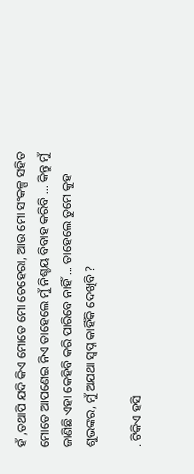ହଁ ,ତଥାପି ଯଦି କିଏ ମୋତେ ମୋ ଚେହେରା, ଆଉ ମୋ ସଂକଳ୍ପ ସହିତ ମୋତେ ଆପଣେଇ ନିଏ ତାହେଲେ ମୁଁ ନିଶ୍ଚୟ ବିବାହ କରିବି ... କିନ୍ତୁ ମୁଁ ଜାଣିଛି ଏହା କେହିବି କରି ପାରିବେ ନାହିଁ ... ତାହେଲେ ତୁମେ କୁହ ଶୁଭଙ୍କର, ମୁଁ ଅଯଥା ସ୍ୱପ୍ନ କାହିଁକି ଦେଖିବି ?

. ଟିକିଏ ହସି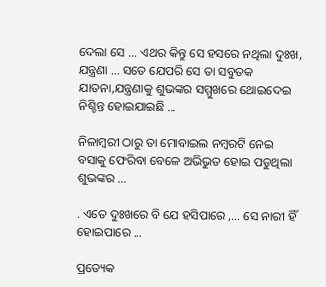ଦେଲା ସେ ... ଏଥର କିନ୍ତୁ ସେ ହସରେ ନଥିଲା ଦୁଃଖ, ଯନ୍ତ୍ରଣା ... ସତେ ଯେପରି ସେ ତା ସବୁତକ ଯାତନା,ଯନ୍ତ୍ରଣାକୁ ଶୁଭଙ୍କର ସମ୍ମୁଖରେ ଥୋଇଦେଇ ନିଶ୍ଚିନ୍ତ ହୋଇଯାଇଛି ...

ନିଳାମ୍ବରୀ ଠାରୁ ତା ମୋବାଇଲ ନମ୍ବରଟି ନେଇ ବସାକୁ ଫେରିବା ବେଳେ ଅଭିଭୁତ ହୋଇ ପଡୁଥିଲା ଶୁଭଙ୍କର ...

. ଏତେ ଦୁଃଖରେ ବି ଯେ ହସିପାରେ ,... ସେ ନାରୀ ହିଁ ହୋଇପାରେ ...

ପ୍ରତ୍ୟେକ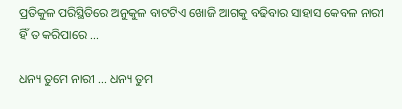ପ୍ରତିକୁଳ ପରିସ୍ଥିତିରେ ଅନୁକୁଳ ବାଟଟିଏ ଖୋଜି ଆଗକୁ ବଢିବାର ସାହାସ କେବଳ ନାରୀ ହିଁ ତ କରିପାରେ ...

ଧନ୍ୟ ତୁମେ ନାରୀ ... ଧନ୍ୟ ତୁମ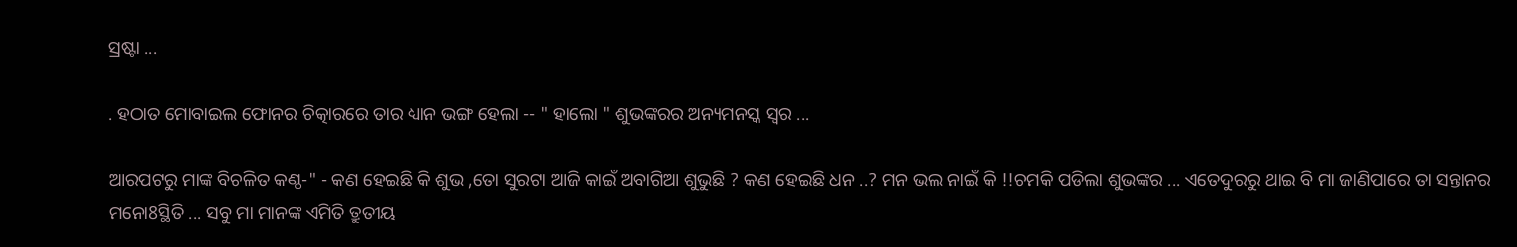ସ୍ରଷ୍ଟା ...

. ହଠାତ ମୋବାଇଲ ଫୋନର ଚିତ୍କାରରେ ତାର ଧ୍ୟାନ ଭଙ୍ଗ ହେଲା -- " ହାଲୋ " ଶୁଭଙ୍କରର ଅନ୍ୟମନସ୍କ ସ୍ୱର ...

ଆରପଟରୁ ମାଙ୍କ ବିଚଳିତ କଣ୍ଠ-" - କଣ ହେଇଛି କି ଶୁଭ ,ତୋ ସୁରଟା ଆଜି କାଇଁ ଅବାଗିଆ ଶୁଭୁଛି ? କଣ ହେଇଛି ଧନ ..? ମନ ଭଲ ନାଇଁ କି !!ଚମକି ପଡିଲା ଶୁଭଙ୍କର ... ଏତେଦୁରରୁ ଥାଇ ବି ମା ଜାଣିପାରେ ତା ସନ୍ତାନର ମନୋ8ସ୍ଥିତି ... ସବୁ ମା ମାନଙ୍କ ଏମିତି ତ୍ରୁତୀୟ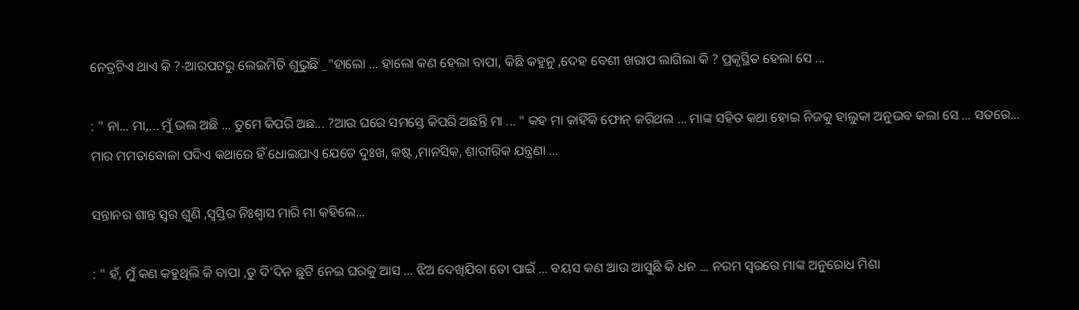ନେତ୍ରଟିଏ ଥାଏ କି ?-ଆରପଟରୁ ଲେଇମିତି ଶୁଭୁଛି _"ହାଲୋ ... ହାଲୋ କଣ ହେଲା ବାପା, କିଛି କହୁନୁ ,ଦେହ ବେଶୀ ଖରାପ ଲାଗିଲା କି ? ପ୍ରକୃସ୍ଥିତ ହେଲା ସେ ...

: " ନା... ମା,... ମୁଁ ଭଲ ଅଛି ... ତୁମେ କିପରି ଅଛ... ?ଆଉ ଘରେ ସମସ୍ତେ କିପରି ଅଛନ୍ତି ମା ... " କହ ମା କାହିଁକି ଫୋନ୍ କରିଥଲ ... ମାଙ୍କ ସହିତ କଥା ହୋଇ ନିଜକୁ ହାଲୁକା ଅନୁଭବ କଲା ସେ ... ସତରେ... ମାର ମମତାବୋଳା ପଦିଏ କଥାରେ ହିଁ ଧୋଇଯାଏ ଯେତେ ଦୁଃଖ, କଷ୍ଟ ,ମାନସିକ, ଶାରୀରିକ ଯନ୍ତ୍ରଣା ...

ସନ୍ତାନର ଶାନ୍ତ ସ୍ୱର ଶୁଣି ,ସ୍ୱସ୍ତିର ନିଃଶ୍ୱାସ ମାରି ମା କହିଲେ...

: " ହଁ, ମୁଁ କଣ କହୁଥିଲି କି ବାପା ,ତୁ ଦି'ଦିନ ଛୁଟି ନେଇ ଘରକୁ ଆସ ... ଝିଅ ଦେଖିଯିବା ତୋ ପାଇଁ ... ବୟସ କଣ ଆଉ ଆସୁଛି କି ଧନ ... ନରମ ସ୍ୱରରେ ମାଙ୍କ ଅନୁରୋଧ ମିଶା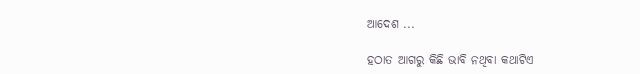ଆଦେଶ ...

ହଠାତ ଆଗରୁ କିଛି ଭାବି ନଥିବା କଥାଟିଏ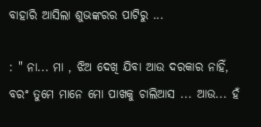ବାହାରି ଆସିଲା ଶୁଭଙ୍କରର ପାଟିରୁ ...

: " ନା... ମା , ଝିଅ ଦେଖି ଯିବା ଆଉ ଦରକାର ନାହିଁ, ବରଂ ତୁମେ ମାନେ ମୋ ପାଖକୁ ଚାଲିଆସ ... ଆଉ... ହଁ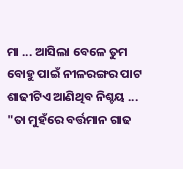ମା ... ଆସିଲା ବେଳେ ତୁମ ବୋହୁ ପାଇଁ ନୀଳରଙ୍ଗର ପାଟ ଶାଢୀଟିଏ ଆଣିଥିବ ନିଶ୍ଚୟ ... "ତା ମୁହଁରେ ବର୍ତ୍ତମାନ ଗାଢ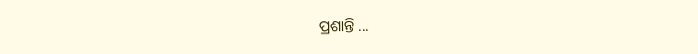ପ୍ରଶାନ୍ତି ...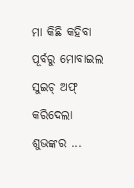ମା କିଛି କହିବା ପୂର୍ବରୁ ମୋବାଇଲ ସୁଇଚ୍ ଅଫ୍ କରିଦେଲା ଶୁଭଙ୍କର ...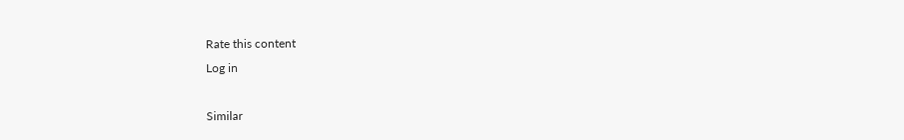Rate this content
Log in

Similar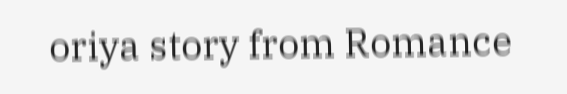oriya story from Romance